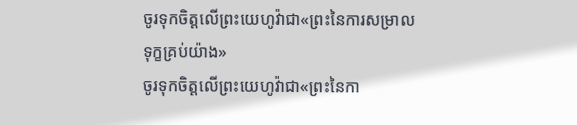ចូរទុកចិត្ដលើព្រះយេហូវ៉ាជា«ព្រះនៃការសម្រាលទុក្ខគ្រប់យ៉ាង»
ចូរទុកចិត្តលើព្រះយេហូវ៉ាជា«ព្រះនៃកា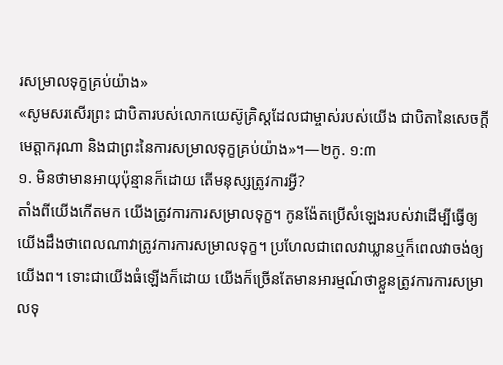រសម្រាលទុក្ខគ្រប់យ៉ាង»
«សូមសរសើរព្រះ ជាបិតារបស់លោកយេស៊ូគ្រិស្តដែលជាម្ចាស់របស់យើង ជាបិតានៃសេចក្ដីមេត្ដាករុណា និងជាព្រះនៃការសម្រាលទុក្ខគ្រប់យ៉ាង»។—២កូ. ១:៣
១. មិនថាមានអាយុប៉ុន្មានក៏ដោយ តើមនុស្សត្រូវការអ្វី?
តាំងពីយើងកើតមក យើងត្រូវការការសម្រាលទុក្ខ។ កូនង៉ែតប្រើសំឡេងរបស់វាដើម្បីធ្វើឲ្យយើងដឹងថាពេលណាវាត្រូវការការសម្រាលទុក្ខ។ ប្រហែលជាពេលវាឃ្លានឬក៏ពេលវាចង់ឲ្យយើងព។ ទោះជាយើងធំឡើងក៏ដោយ យើងក៏ច្រើនតែមានអារម្មណ៍ថាខ្លួនត្រូវការការសម្រាលទុ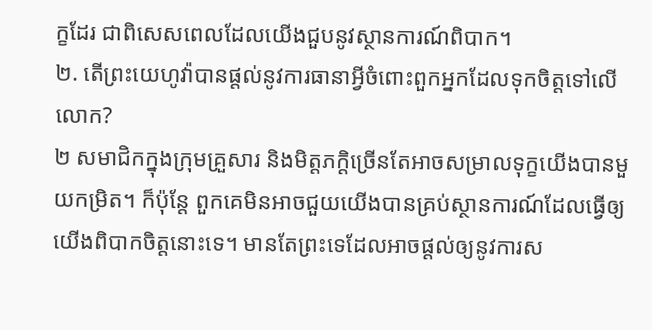ក្ខដែរ ជាពិសេសពេលដែលយើងជួបនូវស្ថានការណ៍ពិបាក។
២. តើព្រះយេហូវ៉ាបានផ្ដល់នូវការធានាអ្វីចំពោះពួកអ្នកដែលទុកចិត្តទៅលើលោក?
២ សមាជិកក្នុងក្រុមគ្រួសារ និងមិត្តភក្ដិច្រើនតែអាចសម្រាលទុក្ខយើងបានមួយកម្រិត។ ក៏ប៉ុន្តែ ពួកគេមិនអាចជួយយើងបានគ្រប់ស្ថានការណ៍ដែលធ្វើឲ្យយើងពិបាកចិត្តនោះទេ។ មានតែព្រះទេដែលអាចផ្ដល់ឲ្យនូវការស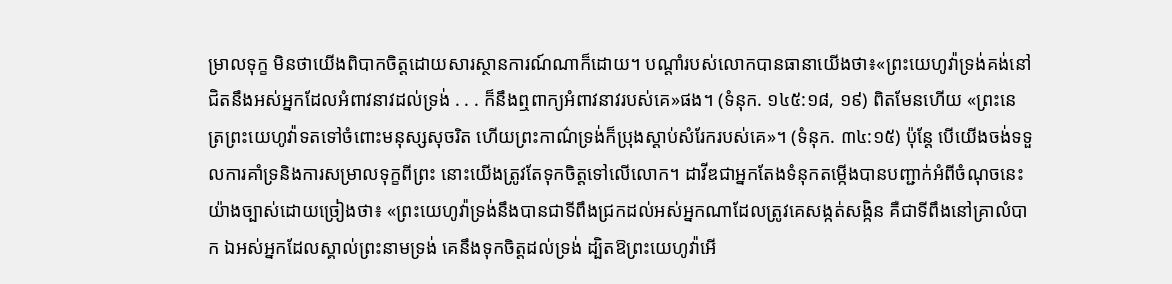ម្រាលទុក្ខ មិនថាយើងពិបាកចិត្តដោយសារស្ថានការណ៍ណាក៏ដោយ។ បណ្ដាំរបស់លោកបានធានាយើងថា៖«ព្រះយេហូវ៉ាទ្រង់គង់នៅជិតនឹងអស់អ្នកដែលអំពាវនាវដល់ទ្រង់ . . . ក៏នឹងឮពាក្យអំពាវនាវរបស់គេ»ផង។ (ទំនុក. ១៤៥:១៨, ១៩) ពិតមែនហើយ «ព្រះនេត្រព្រះយេហូវ៉ាទតទៅចំពោះមនុស្សសុចរិត ហើយព្រះកាណ៌ទ្រង់ក៏ប្រុងស្ដាប់សំរែករបស់គេ»។ (ទំនុក. ៣៤:១៥) ប៉ុន្តែ បើយើងចង់ទទួលការគាំទ្រនិងការសម្រាលទុក្ខពីព្រះ នោះយើងត្រូវតែទុកចិត្តទៅលើលោក។ ដាវីឌជាអ្នកតែងទំនុកតម្កើងបានបញ្ជាក់អំពីចំណុចនេះយ៉ាងច្បាស់ដោយច្រៀងថា៖ «ព្រះយេហូវ៉ាទ្រង់នឹងបានជាទីពឹងជ្រកដល់អស់អ្នកណាដែលត្រូវគេសង្កត់សង្កិន គឺជាទីពឹងនៅគ្រាលំបាក ឯអស់អ្នកដែលស្គាល់ព្រះនាមទ្រង់ គេនឹងទុកចិត្តដល់ទ្រង់ ដ្បិតឱព្រះយេហូវ៉ាអើ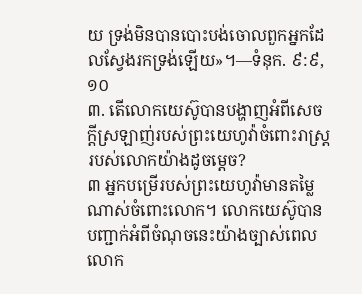យ ទ្រង់មិនបានបោះបង់ចោលពួកអ្នកដែលស្វែងរកទ្រង់ឡើយ»។—ទំនុក. ៩:៩, ១០
៣. តើលោកយេស៊ូបានបង្ហាញអំពីសេចក្ដីស្រឡាញ់របស់ព្រះយេហូវ៉ាចំពោះរាស្ត្ររបស់លោកយ៉ាងដូចម្ដេច?
៣ អ្នកបម្រើរបស់ព្រះយេហូវ៉ាមានតម្លៃណាស់ចំពោះលោក។ លោកយេស៊ូបានបញ្ជាក់អំពីចំណុចនេះយ៉ាងច្បាស់ពេលលោក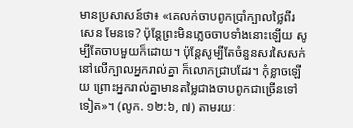មានប្រសាសន៍ថា៖ «គេលក់ចាបពូកប្រាំក្បាលថ្លៃពីរសេន មែនទេ? ប៉ុន្តែព្រះមិនភ្លេចចាបទាំងនោះឡើយ សូម្បីតែចាបមួយក៏ដោយ។ ប៉ុន្តែសូម្បីតែចំនួនសរសៃសក់នៅលើក្បាលអ្នករាល់គ្នា ក៏លោកជ្រាបដែរ។ កុំខ្លាចឡើយ ព្រោះអ្នករាល់គ្នាមានតម្លៃជាងចាបពូកជាច្រើនទៅទៀត»។ (លូក. ១២:៦, ៧) តាមរយៈ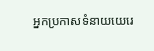អ្នកប្រកាសទំនាយយេរេ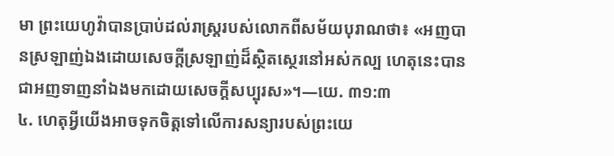មា ព្រះយេហូវ៉ាបានប្រាប់ដល់រាស្ត្ររបស់លោកពីសម័យបុរាណថា៖ «អញបានស្រឡាញ់ឯងដោយសេចក្ដីស្រឡាញ់ដ៏ស្ថិតស្ថេរនៅអស់កល្ប ហេតុនេះបានជាអញទាញនាំឯងមកដោយសេចក្ដីសប្បុរស»។—យេ. ៣១:៣
៤. ហេតុអ្វីយើងអាចទុកចិត្តទៅលើការសន្យារបស់ព្រះយេ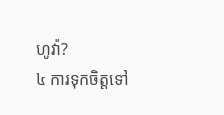ហូវ៉ា?
៤ ការទុកចិត្តទៅ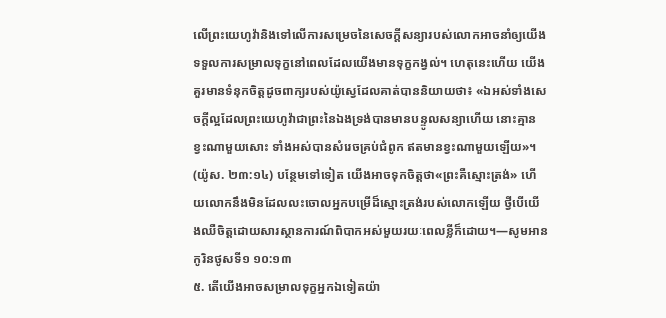លើព្រះយេហូវ៉ានិងទៅលើការសម្រេចនៃសេចក្ដីសន្យារបស់លោកអាចនាំឲ្យយើងទទួលការសម្រាលទុក្ខនៅពេលដែលយើងមានទុក្ខកង្វល់។ ហេតុនេះហើយ យើងគួរមានទំនុកចិត្តដូចពាក្យរបស់យ៉ូស្វេដែលគាត់បាននិយាយថា៖ «ឯអស់ទាំងសេចក្ដីល្អដែលព្រះយេហូវ៉ាជាព្រះនៃឯងទ្រង់បានមានបន្ទូលសន្យាហើយ នោះគ្មានខ្វះណាមួយសោះ ទាំងអស់បានសំរេចគ្រប់ជំពូក ឥតមានខ្វះណាមួយឡើយ»។ (យ៉ូស. ២៣:១៤) បន្ថែមទៅទៀត យើងអាចទុកចិត្តថា«ព្រះគឺស្មោះត្រង់» ហើយលោកនឹងមិនដែលលះចោលអ្នកបម្រើដ៏ស្មោះត្រង់របស់លោកឡើយ ថ្វីបើយើងឈឺចិត្តដោយសារស្ថានការណ៍ពិបាកអស់មួយរយៈពេលខ្លីក៏ដោយ។—សូមអាន កូរិនថូសទី១ ១០:១៣
៥. តើយើងអាចសម្រាលទុក្ខអ្នកឯទៀតយ៉ា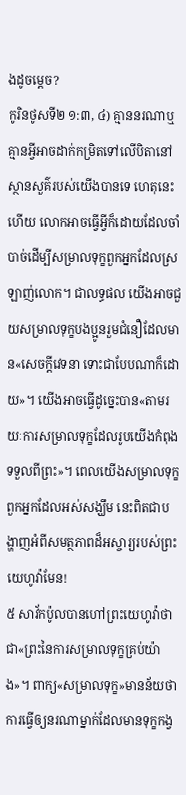ងដូចម្ដេច?
កូរិនថូសទី២ ១:៣, ៤) គ្មាននរណាឬគ្មានអ្វីអាចដាក់កម្រិតទៅលើបិតានៅស្ថានសួគ៌របស់យើងបានទេ ហេតុនេះហើយ លោកអាចធ្វើអ្វីក៏ដោយដែលចាំបាច់ដើម្បីសម្រាលទុក្ខពួកអ្នកដែលស្រឡាញ់លោក។ ជាលទ្ធផល យើងអាចជួយសម្រាលទុក្ខបងប្អូនរួមជំនឿដែលមាន«សេចក្ដីវេទនា ទោះជាបែបណាក៏ដោយ»។ យើងអាចធ្វើដូច្នេះបាន«តាមរយៈការសម្រាលទុក្ខដែលរូបយើងកំពុងទទួលពីព្រះ»។ ពេលយើងសម្រាលទុក្ខពួកអ្នកដែលអស់សង្ឃឹម នេះពិតជាបង្ហាញអំពីសមត្ថភាពដ៏អស្ចារ្យរបស់ព្រះយេហូវ៉ាមែន!
៥ សាវ័កប៉ូលបានហៅព្រះយេហូវ៉ាថាជា«ព្រះនៃការសម្រាលទុក្ខគ្រប់យ៉ាង»។ ពាក្យ«សម្រាលទុក្ខ»មានន័យថាការធ្វើឲ្យនរណាម្នាក់ដែលមានទុក្ខកង្វ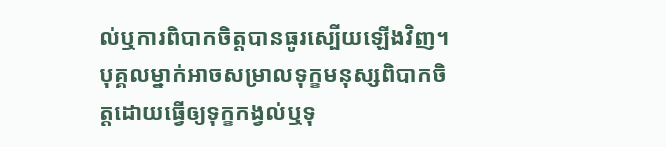ល់ឬការពិបាកចិត្តបានធូរស្បើយឡើងវិញ។ បុគ្គលម្នាក់អាចសម្រាលទុក្ខមនុស្សពិបាកចិត្តដោយធ្វើឲ្យទុក្ខកង្វល់ឬទុ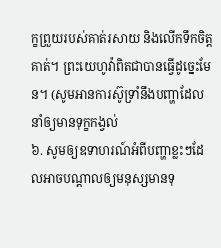ក្ខព្រួយរបស់គាត់រសាយ និងលើកទឹកចិត្តគាត់។ ព្រះយេហូវ៉ាពិតជាបានធ្វើដូច្នេះមែន។ (សូមអានការស៊ូទ្រាំនឹងបញ្ហាដែលនាំឲ្យមានទុក្ខកង្វល់
៦. សូមឲ្យឧទាហរណ៍អំពីបញ្ហាខ្លះៗដែលអាចបណ្ដាលឲ្យមនុស្សមានទុ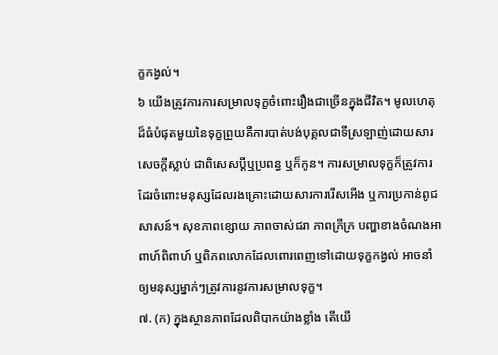ក្ខកង្វល់។
៦ យើងត្រូវការការសម្រាលទុក្ខចំពោះរឿងជាច្រើនក្នុងជីវិត។ មូលហេតុដ៏ធំបំផុតមួយនៃទុក្ខព្រួយគឺការបាត់បង់បុគ្គលជាទីស្រឡាញ់ដោយសារសេចក្ដីស្លាប់ ជាពិសេសប្ដីឬប្រពន្ធ ឬក៏កូន។ ការសម្រាលទុក្ខក៏ត្រូវការដែរចំពោះមនុស្សដែលរងគ្រោះដោយសារការរើសអើង ឬការប្រកាន់ពូជសាសន៍។ សុខភាពខ្សោយ ភាពចាស់ជរា ភាពក្រីក្រ បញ្ហាខាងចំណងអាពាហ៍ពិពាហ៍ ឬពិភពលោកដែលពោរពេញទៅដោយទុក្ខកង្វល់ អាចនាំឲ្យមនុស្សម្នាក់ៗត្រូវការនូវការសម្រាលទុក្ខ។
៧. (ក) ក្នុងស្ថានភាពដែលពិបាកយ៉ាងខ្លាំង តើយើ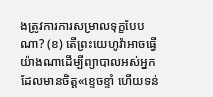ងត្រូវការការសម្រាលទុក្ខបែបណា? (ខ) តើព្រះយេហូវ៉ាអាចធ្វើយ៉ាងណាដើម្បីព្យាបាលអស់អ្នកដែលមានចិត្ត«ខ្ទេចខ្ទាំ ហើយទន់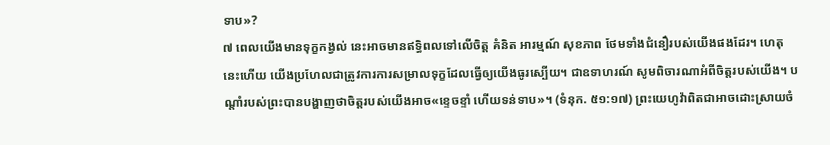ទាប»?
៧ ពេលយើងមានទុក្ខកង្វល់ នេះអាចមានឥទ្ធិពលទៅលើចិត្ត គំនិត អារម្មណ៍ សុខភាព ថែមទាំងជំនឿរបស់យើងផងដែរ។ ហេតុនេះហើយ យើងប្រហែលជាត្រូវការការសម្រាលទុក្ខដែលធ្វើឲ្យយើងធូរស្បើយ។ ជាឧទាហរណ៍ សូមពិចារណាអំពីចិត្តរបស់យើង។ បណ្ដាំរបស់ព្រះបានបង្ហាញថាចិត្តរបស់យើងអាច«ខ្ទេចខ្ទាំ ហើយទន់ទាប»។ (ទំនុក. ៥១:១៧) ព្រះយេហូវ៉ាពិតជាអាចដោះស្រាយចំ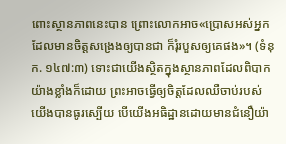ពោះស្ថានភាពនេះបាន ព្រោះលោកអាច«ប្រោសអស់អ្នកដែលមានចិត្តសង្រេងឲ្យបានជា ក៏រុំរបួសឲ្យគេផង»។ (ទំនុក. ១៤៧:៣) ទោះជាយើងស្ថិតក្នុងស្ថានភាពដែលពិបាកយ៉ាងខ្លាំងក៏ដោយ ព្រះអាចធ្វើឲ្យចិត្តដែលឈឺចាប់របស់យើងបានធូរស្បើយ បើយើងអធិដ្ឋានដោយមានជំនឿយ៉ា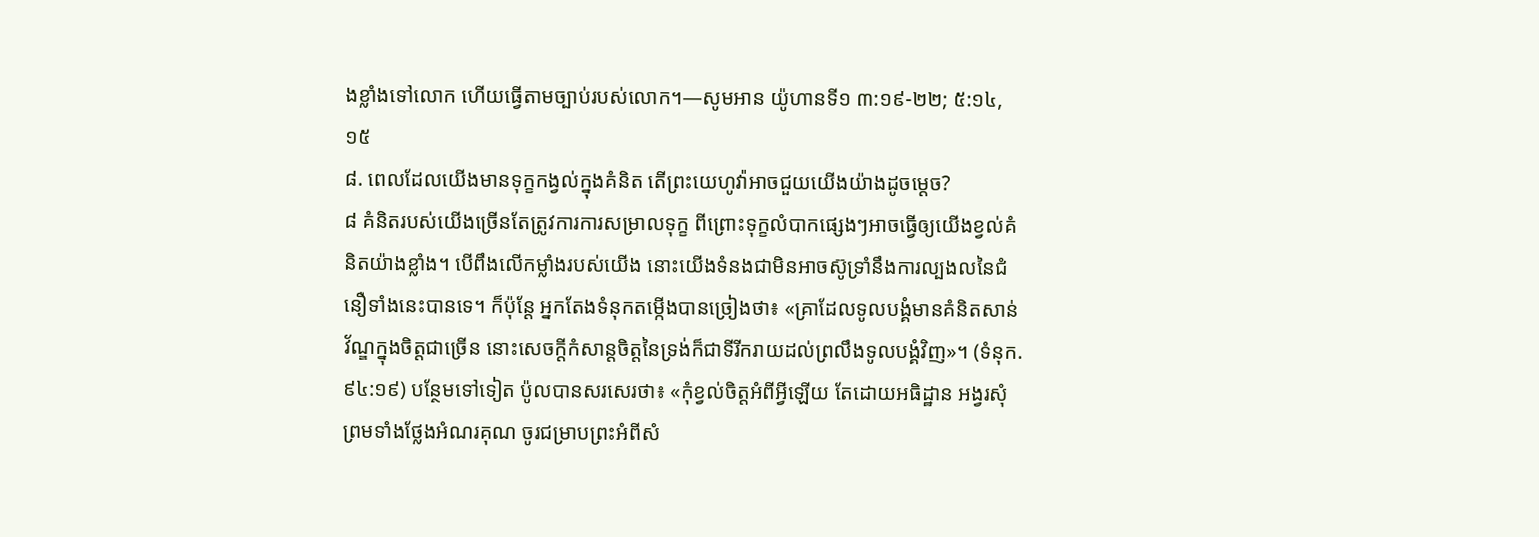ងខ្លាំងទៅលោក ហើយធ្វើតាមច្បាប់របស់លោក។—សូមអាន យ៉ូហានទី១ ៣:១៩-២២; ៥:១៤, ១៥
៨. ពេលដែលយើងមានទុក្ខកង្វល់ក្នុងគំនិត តើព្រះយេហូវ៉ាអាចជួយយើងយ៉ាងដូចម្ដេច?
៨ គំនិតរបស់យើងច្រើនតែត្រូវការការសម្រាលទុក្ខ ពីព្រោះទុក្ខលំបាកផ្សេងៗអាចធ្វើឲ្យយើងខ្វល់គំនិតយ៉ាងខ្លាំង។ បើពឹងលើកម្លាំងរបស់យើង នោះយើងទំនងជាមិនអាចស៊ូទ្រាំនឹងការល្បងលនៃជំនឿទាំងនេះបានទេ។ ក៏ប៉ុន្តែ អ្នកតែងទំនុកតម្កើងបានច្រៀងថា៖ «គ្រាដែលទូលបង្គំមានគំនិតសាន់វ័ណ្ឌក្នុងចិត្តជាច្រើន នោះសេចក្ដីកំសាន្តចិត្តនៃទ្រង់ក៏ជាទីរីករាយដល់ព្រលឹងទូលបង្គំវិញ»។ (ទំនុក. ៩៤:១៩) បន្ថែមទៅទៀត ប៉ូលបានសរសេរថា៖ «កុំខ្វល់ចិត្តអំពីអ្វីឡើយ តែដោយអធិដ្ឋាន អង្វរសុំ ព្រមទាំងថ្លែងអំណរគុណ ចូរជម្រាបព្រះអំពីសំ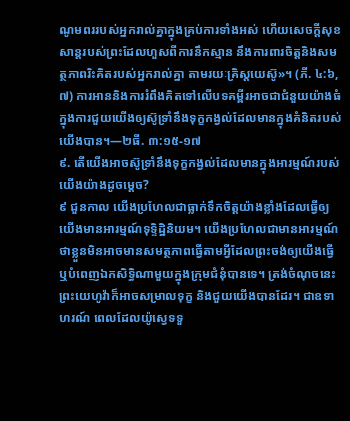ណូមពររបស់អ្នករាល់គ្នាក្នុងគ្រប់ការទាំងអស់ ហើយសេចក្ដីសុខសាន្តរបស់ព្រះដែលហួសពីការនឹកស្មាន នឹងការពារចិត្តនិងសមត្ថភាពរិះគិតរបស់អ្នករាល់គ្នា តាមរយៈគ្រិស្តយេស៊ូ»។ (ភី. ៤:៦, ៧) ការអាននិងការរំពឹងគិតទៅលើបទគម្ពីរអាចជាជំនួយយ៉ាងធំក្នុងការជួយយើងឲ្យស៊ូទ្រាំនឹងទុក្ខកង្វល់ដែលមានក្នុងគំនិតរបស់យើងបាន។—២ធី. ៣:១៥-១៧
៩. តើយើងអាចស៊ូទ្រាំនឹងទុក្ខកង្វល់ដែលមានក្នុងអារម្មណ៍របស់យើងយ៉ាងដូចម្ដេច?
៩ ជួនកាល យើងប្រហែលជាធ្លាក់ទឹកចិត្តយ៉ាងខ្លាំងដែលធ្វើឲ្យយើងមានអារម្មណ៍ទុទ្ទិដ្ឋិនិយម។ យើងប្រហែលជាមានអារម្មណ៍ថាខ្លួនមិនអាចមានសមត្ថភាពធ្វើតាមអ្វីដែលព្រះចង់ឲ្យយើងធ្វើ ឬបំពេញឯកសិទ្ធិណាមួយក្នុងក្រុមជំនុំបានទេ។ ត្រង់ចំណុចនេះ ព្រះយេហូវ៉ាក៏អាចសម្រាលទុក្ខ និងជួយយើងបានដែរ។ ជាឧទាហរណ៍ ពេលដែលយ៉ូស្វេទទួ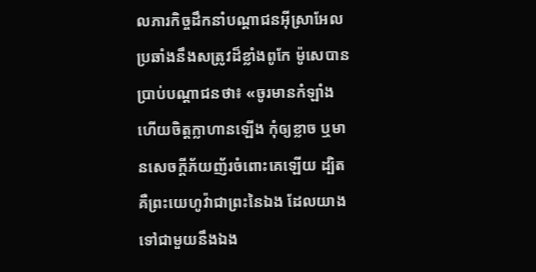លភារកិច្ចដឹកនាំបណ្ដាជនអ៊ីស្រាអែលប្រឆាំងនឹងសត្រូវដ៏ខ្លាំងពូកែ ម៉ូសេបានប្រាប់បណ្ដាជនថា៖ «ចូរមានកំឡាំងហើយចិត្តក្លាហានឡើង កុំឲ្យខ្លាច ឬមានសេចក្ដីភ័យញ័រចំពោះគេឡើយ ដ្បិតគឺព្រះយេហូវ៉ាជាព្រះនៃឯង ដែលយាងទៅជាមួយនឹងឯង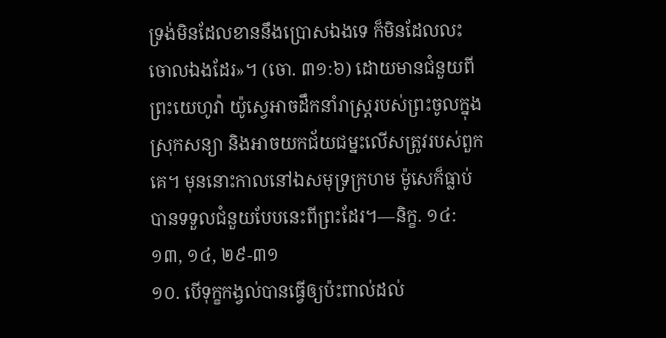ទ្រង់មិនដែលខាននឹងប្រោសឯងទេ ក៏មិនដែលលះចោលឯងដែរ»។ (ចោ. ៣១:៦) ដោយមានជំនួយពីព្រះយេហូវ៉ា យ៉ូស្វេអាចដឹកនាំរាស្ត្ររបស់ព្រះចូលក្នុងស្រុកសន្យា និងអាចយកជ័យជម្នះលើសត្រូវរបស់ពួកគេ។ មុននោះកាលនៅឯសមុទ្រក្រហម ម៉ូសេក៏ធ្លាប់បានទទួលជំនួយបែបនេះពីព្រះដែរ។—និក្ខ. ១៤:១៣, ១៤, ២៩-៣១
១០. បើទុក្ខកង្វល់បានធ្វើឲ្យប៉ះពាល់ដល់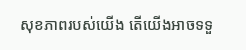សុខភាពរបស់យើង តើយើងអាចទទួ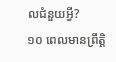លជំនួយអ្វី?
១០ ពេលមានព្រឹត្ដិ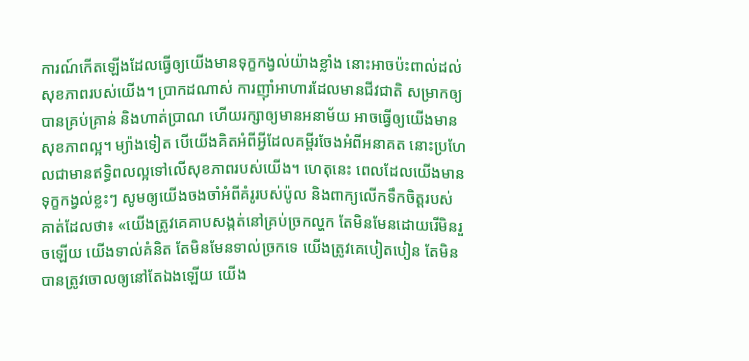ការណ៍កើតឡើងដែលធ្វើឲ្យយើងមានទុក្ខកង្វល់យ៉ាងខ្លាំង នោះអាចប៉ះពាល់ដល់សុខភាពរបស់យើង។ ប្រាកដណាស់ ការញ៉ាំអាហារដែលមានជីវជាតិ សម្រាកឲ្យបានគ្រប់គ្រាន់ និងហាត់ប្រាណ ហើយរក្សាឲ្យមានអនាម័យ អាចធ្វើឲ្យយើងមានសុខភាពល្អ។ ម្យ៉ាងទៀត បើយើងគិតអំពីអ្វីដែលគម្ពីរចែងអំពីអនាគត នោះប្រហែលជាមានឥទ្ធិពលល្អទៅលើសុខភាពរបស់យើង។ ហេតុនេះ ពេលដែលយើងមានទុក្ខកង្វល់ខ្លះៗ សូមឲ្យយើងចងចាំអំពីគំរូរបស់ប៉ូល និងពាក្យលើកទឹកចិត្តរបស់គាត់ដែលថា៖ «យើងត្រូវគេគាបសង្កត់នៅគ្រប់ច្រកល្ហក តែមិនមែនដោយរើមិនរួចឡើយ យើងទាល់គំនិត តែមិនមែនទាល់ច្រកទេ យើងត្រូវគេបៀតបៀន តែមិនបានត្រូវចោលឲ្យនៅតែឯងឡើយ យើង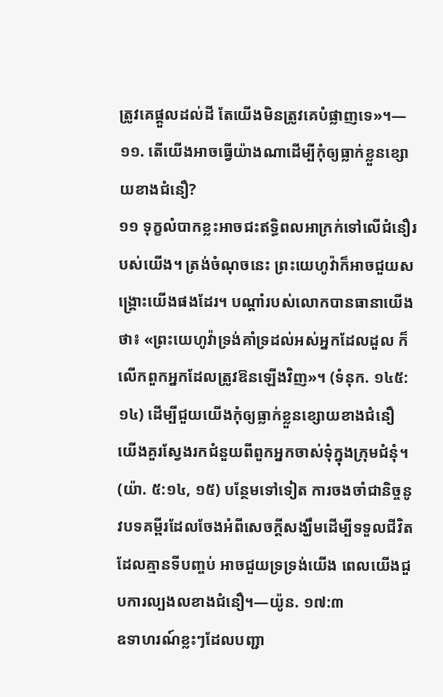ត្រូវគេផ្ដួលដល់ដី តែយើងមិនត្រូវគេបំផ្លាញទេ»។—១១. តើយើងអាចធ្វើយ៉ាងណាដើម្បីកុំឲ្យធ្លាក់ខ្លួនខ្សោយខាងជំនឿ?
១១ ទុក្ខលំបាកខ្លះអាចជះឥទ្ធិពលអាក្រក់ទៅលើជំនឿរបស់យើង។ ត្រង់ចំណុចនេះ ព្រះយេហូវ៉ាក៏អាចជួយសង្គ្រោះយើងផងដែរ។ បណ្ដាំរបស់លោកបានធានាយើងថា៖ «ព្រះយេហូវ៉ាទ្រង់គាំទ្រដល់អស់អ្នកដែលដួល ក៏លើកពួកអ្នកដែលត្រូវឱនឡើងវិញ»។ (ទំនុក. ១៤៥:១៤) ដើម្បីជួយយើងកុំឲ្យធ្លាក់ខ្លួនខ្សោយខាងជំនឿ យើងគួរស្វែងរកជំនួយពីពួកអ្នកចាស់ទុំក្នុងក្រុមជំនុំ។ (យ៉ា. ៥:១៤, ១៥) បន្ថែមទៅទៀត ការចងចាំជានិច្ចនូវបទគម្ពីរដែលចែងអំពីសេចក្ដីសង្ឃឹមដើម្បីទទួលជីវិតដែលគ្មានទីបញ្ចប់ អាចជួយទ្រទ្រង់យើង ពេលយើងជួបការល្បងលខាងជំនឿ។—យ៉ូន. ១៧:៣
ឧទាហរណ៍ខ្លះៗដែលបញ្ជា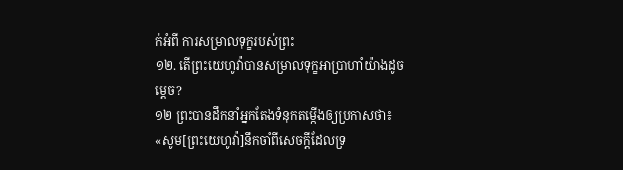ក់អំពី ការសម្រាលទុក្ខរបស់ព្រះ
១២. តើព្រះយេហូវ៉ាបានសម្រាលទុក្ខអាប្រាហាំយ៉ាងដូចម្ដេច?
១២ ព្រះបានដឹកនាំអ្នកតែងទំនុកតម្កើងឲ្យប្រកាសថា៖ «សូម[ព្រះយេហូវ៉ា]នឹកចាំពីសេចក្ដីដែលទ្រ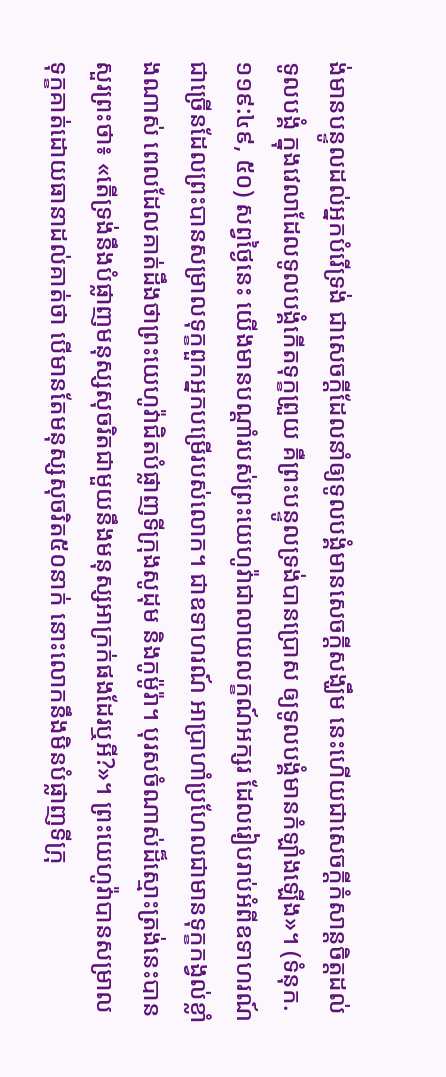ង់មានបន្ទូលដល់អ្នកបំរើទ្រង់ ជាសេចក្ដីដែលនាំឲ្យទូលបង្គំមានសេចក្ដីសង្ឃឹម នេះហើយជាសេចក្ដីកំសាន្តចិត្តដល់ទូលបង្គំ ក្នុងវេលាដែលទូលបង្គំកើតទុក្ខព្រួយ គឺព្រះបន្ទូលទ្រង់បានប្រោស ឲ្យទូលបង្គំមានកំឡាំងឡើង»។ (ទំនុក. ១១៩:៤៩, ៥០) សព្វថ្ងៃនេះ យើងមានបណ្ដាំរបស់ព្រះយេហូវ៉ាជាលាយលក្ខណ៍អក្សរ ដែលរៀបរាប់អំពីឧទាហរណ៍ជាច្រើនដែលព្រះបានសម្រាលទុក្ខពួកអ្នកបម្រើរបស់លោក។ ជាឧទាហរណ៍ អាប្រាហាំប្រហែលជាមានទុក្ខកង្វល់ខ្លាំងណាស់ ពេលដែលគាត់ដឹងថាព្រះយេហូវ៉ាជិតបំផ្លាញទីក្រុងសូដុម និងកូម៉ូរ៉ា។ បុរសចំណាស់ដ៏ស្មោះត្រង់នេះបានសួរព្រះថា៖ «តើទ្រង់នឹងបំផ្លាញមនុស្សសុចរិតជាមួយនឹងមនុស្សអាក្រក់ផងដែរឬអី?»។ ព្រះយេហូវ៉ាបានសម្រាលទុក្ខគាត់ដោយធានាដល់គាត់ថា បើមានតែមនុស្សសុចរិត៥០នាក់ នោះលោកនឹងមិនបំផ្លាញទីក្រុ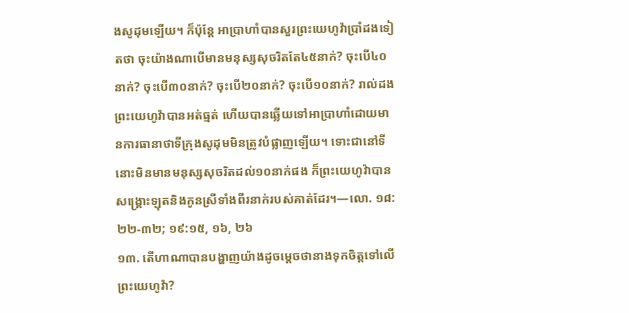ងសូដុមឡើយ។ ក៏ប៉ុន្តែ អាប្រាហាំបានសួរព្រះយេហូវ៉ាប្រាំដងទៀតថា ចុះយ៉ាងណាបើមានមនុស្សសុចរិតតែ៤៥នាក់? ចុះបើ៤០នាក់? ចុះបើ៣០នាក់? ចុះបើ២០នាក់? ចុះបើ១០នាក់? រាល់ដង ព្រះយេហូវ៉ាបានអត់ធ្មត់ ហើយបានឆ្លើយទៅអាប្រាហាំដោយមានការធានាថាទីក្រុងសូដុមមិនត្រូវបំផ្លាញឡើយ។ ទោះជានៅទីនោះមិនមានមនុស្សសុចរិតដល់១០នាក់ផង ក៏ព្រះយេហូវ៉ាបានសង្គ្រោះឡុតនិងកូនស្រីទាំងពីរនាក់របស់គាត់ដែរ។—លោ. ១៨:២២-៣២; ១៩:១៥, ១៦, ២៦
១៣. តើហាណាបានបង្ហាញយ៉ាងដូចម្ដេចថានាងទុកចិត្តទៅលើព្រះយេហូវ៉ា?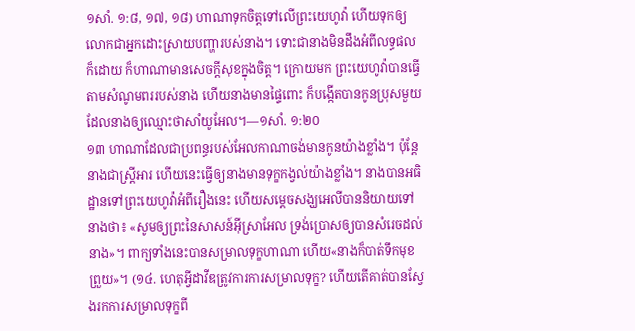១សាំ. ១:៨, ១៧, ១៨) ហាណាទុកចិត្តទៅលើព្រះយេហូវ៉ា ហើយទុកឲ្យលោកជាអ្នកដោះស្រាយបញ្ហារបស់នាង។ ទោះជានាងមិនដឹងអំពីលទ្ធផលក៏ដោយ ក៏ហាណាមានសេចក្ដីសុខក្នុងចិត្ត។ ក្រោយមក ព្រះយេហូវ៉ាបានធ្វើតាមសំណូមពររបស់នាង ហើយនាងមានផ្ទៃពោះ ក៏បង្កើតបានកូនប្រុសមួយដែលនាងឲ្យឈ្មោះថាសាំយូអែល។—១សាំ. ១:២០
១៣ ហាណាដែលជាប្រពន្ធរបស់អែលកាណាចង់មានកូនយ៉ាងខ្លាំង។ ប៉ុន្តែនាងជាស្ត្រីអារ ហើយនេះធ្វើឲ្យនាងមានទុក្ខកង្វល់យ៉ាងខ្លាំង។ នាងបានអធិដ្ឋានទៅព្រះយេហូវ៉ាអំពីរឿងនេះ ហើយសម្ដេចសង្ឃអេលីបាននិយាយទៅនាងថា៖ «សូមឲ្យព្រះនៃសាសន៍អ៊ីស្រាអែល ទ្រង់ប្រោសឲ្យបានសំរេចដល់នាង»។ ពាក្យទាំងនេះបានសម្រាលទុក្ខហាណា ហើយ«នាងក៏បាត់ទឹកមុខព្រួយ»។ (១៤. ហេតុអ្វីដាវីឌត្រូវការការសម្រាលទុក្ខ? ហើយតើគាត់បានស្វែងរកការសម្រាលទុក្ខពី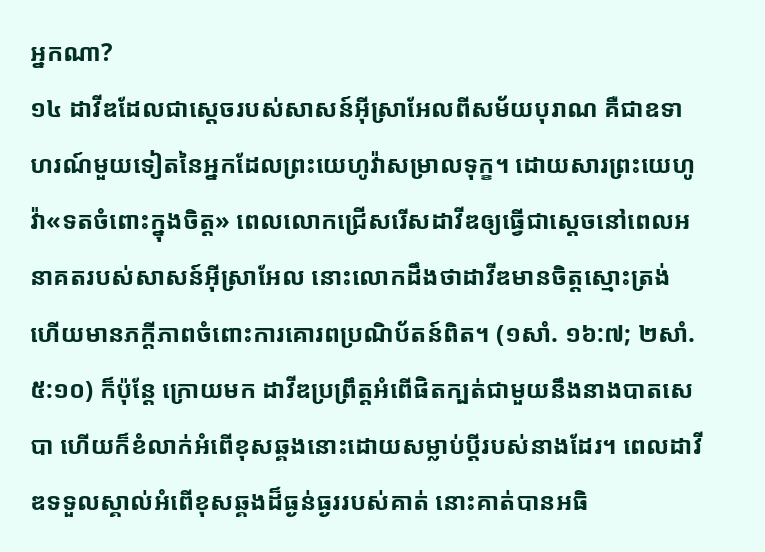អ្នកណា?
១៤ ដាវីឌដែលជាស្តេចរបស់សាសន៍អ៊ីស្រាអែលពីសម័យបុរាណ គឺជាឧទាហរណ៍មួយទៀតនៃអ្នកដែលព្រះយេហូវ៉ាសម្រាលទុក្ខ។ ដោយសារព្រះយេហូវ៉ា«ទតចំពោះក្នុងចិត្ត» ពេលលោកជ្រើសរើសដាវីឌឲ្យធ្វើជាស្តេចនៅពេលអនាគតរបស់សាសន៍អ៊ីស្រាអែល នោះលោកដឹងថាដាវីឌមានចិត្តស្មោះត្រង់ ហើយមានភក្ដីភាពចំពោះការគោរពប្រណិប័តន៍ពិត។ (១សាំ. ១៦:៧; ២សាំ. ៥:១០) ក៏ប៉ុន្តែ ក្រោយមក ដាវីឌប្រព្រឹត្តអំពើផិតក្បត់ជាមួយនឹងនាងបាតសេបា ហើយក៏ខំលាក់អំពើខុសឆ្គងនោះដោយសម្លាប់ប្ដីរបស់នាងដែរ។ ពេលដាវីឌទទួលស្គាល់អំពើខុសឆ្គងដ៏ធ្ងន់ធ្ងររបស់គាត់ នោះគាត់បានអធិ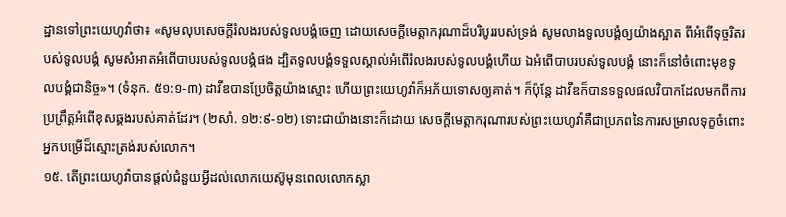ដ្ឋានទៅព្រះយេហូវ៉ាថា៖ «សូមលុបសេចក្ដីរំលងរបស់ទូលបង្គំចេញ ដោយសេចក្ដីមេត្ដាករុណាដ៏បរិបូររបស់ទ្រង់ សូមលាងទូលបង្គំឲ្យយ៉ាងស្អាត ពីអំពើទុច្ចរិតរបស់ទូលបង្គំ សូមសំអាតអំពើបាបរបស់ទូលបង្គំផង ដ្បិតទូលបង្គំទទួលស្គាល់អំពើរំលងរបស់ទូលបង្គំហើយ ឯអំពើបាបរបស់ទូលបង្គំ នោះក៏នៅចំពោះមុខទូលបង្គំជានិច្ច»។ (ទំនុក. ៥១:១-៣) ដាវីឌបានប្រែចិត្តយ៉ាងស្មោះ ហើយព្រះយេហូវ៉ាក៏អភ័យទោសឲ្យគាត់។ ក៏ប៉ុន្តែ ដាវីឌក៏បានទទួលផលវិបាកដែលមកពីការប្រព្រឹត្តអំពើខុសឆ្គងរបស់គាត់ដែរ។ (២សាំ. ១២:៩-១២) ទោះជាយ៉ាងនោះក៏ដោយ សេចក្ដីមេត្ដាករុណារបស់ព្រះយេហូវ៉ាគឺជាប្រភពនៃការសម្រាលទុក្ខចំពោះអ្នកបម្រើដ៏ស្មោះត្រង់របស់លោក។
១៥. តើព្រះយេហូវ៉ាបានផ្ដល់ជំនួយអ្វីដល់លោកយេស៊ូមុនពេលលោកស្លា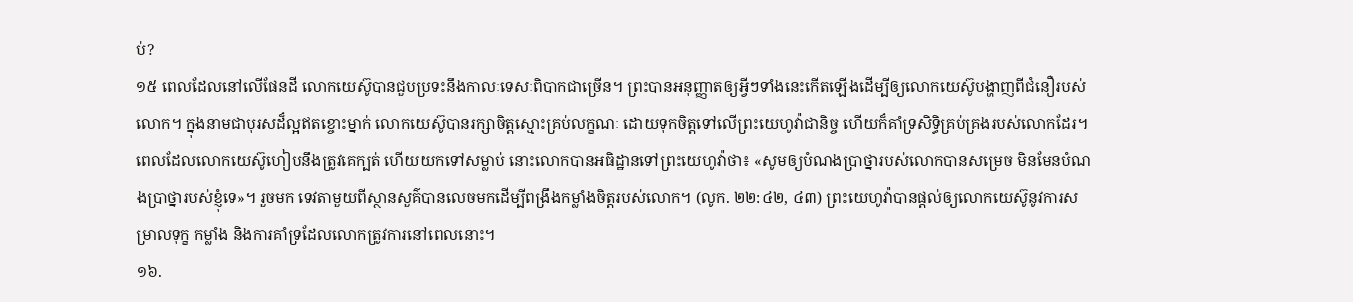ប់?
១៥ ពេលដែលនៅលើផែនដី លោកយេស៊ូបានជួបប្រទះនឹងកាលៈទេសៈពិបាកជាច្រើន។ ព្រះបានអនុញ្ញាតឲ្យអ្វីៗទាំងនេះកើតឡើងដើម្បីឲ្យលោកយេស៊ូបង្ហាញពីជំនឿរបស់លោក។ ក្នុងនាមជាបុរសដ៏ល្អឥតខ្ចោះម្នាក់ លោកយេស៊ូបានរក្សាចិត្តស្មោះគ្រប់លក្ខណៈ ដោយទុកចិត្តទៅលើព្រះយេហូវ៉ាជានិច្ច ហើយក៏គាំទ្រសិទ្ធិគ្រប់គ្រងរបស់លោកដែរ។ ពេលដែលលោកយេស៊ូហៀបនឹងត្រូវគេក្បត់ ហើយយកទៅសម្លាប់ នោះលោកបានអធិដ្ឋានទៅព្រះយេហូវ៉ាថា៖ «សូមឲ្យបំណងប្រាថ្នារបស់លោកបានសម្រេច មិនមែនបំណងប្រាថ្នារបស់ខ្ញុំទេ»។ រួចមក ទេវតាមួយពីស្ថានសួគ៌បានលេចមកដើម្បីពង្រឹងកម្លាំងចិត្តរបស់លោក។ (លូក. ២២:៤២, ៤៣) ព្រះយេហូវ៉ាបានផ្ដល់ឲ្យលោកយេស៊ូនូវការសម្រាលទុក្ខ កម្លាំង និងការគាំទ្រដែលលោកត្រូវការនៅពេលនោះ។
១៦.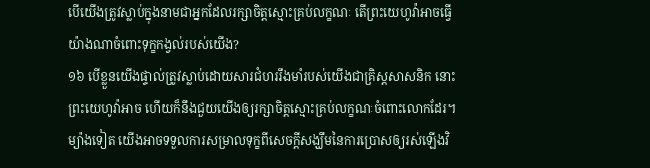បើយើងត្រូវស្លាប់ក្នុងនាមជាអ្នកដែលរក្សាចិត្តស្មោះគ្រប់លក្ខណៈ តើព្រះយេហូវ៉ាអាចធ្វើយ៉ាងណាចំពោះទុក្ខកង្វល់របស់យើង?
១៦ បើខ្លួនយើងផ្ទាល់ត្រូវស្លាប់ដោយសារជំហររឹងមាំរបស់យើងជាគ្រិស្តសាសនិក នោះព្រះយេហូវ៉ាអាច ហើយក៏នឹងជួយយើងឲ្យរក្សាចិត្តស្មោះគ្រប់លក្ខណៈចំពោះលោកដែរ។ ម្យ៉ាងទៀត យើងអាចទទួលការសម្រាលទុក្ខពីសេចក្ដីសង្ឃឹមនៃការប្រោសឲ្យរស់ឡើងវិ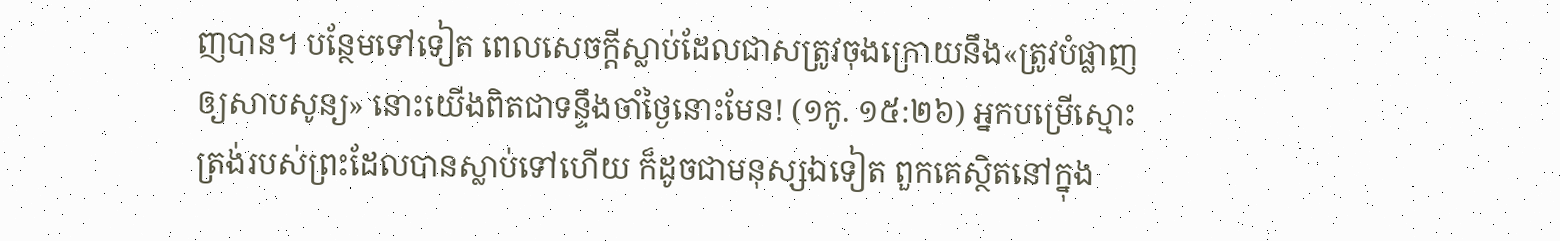ញបាន។ បន្ថែមទៅទៀត ពេលសេចក្ដីស្លាប់ដែលជាសត្រូវចុងក្រោយនឹង«ត្រូវបំផ្លាញឲ្យសាបសូន្យ» នោះយើងពិតជាទន្ទឹងចាំថ្ងៃនោះមែន! (១កូ. ១៥:២៦) អ្នកបម្រើស្មោះត្រង់របស់ព្រះដែលបានស្លាប់ទៅហើយ ក៏ដូចជាមនុស្សឯទៀត ពួកគេស្ថិតនៅក្នុង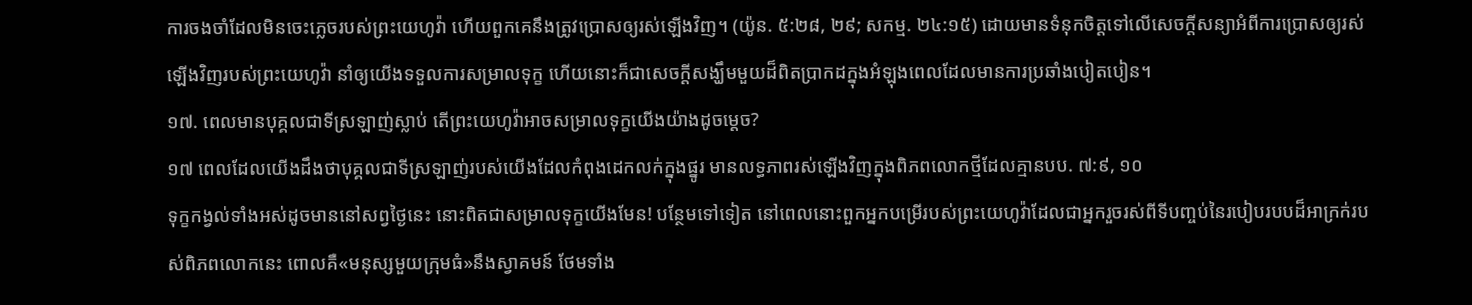ការចងចាំដែលមិនចេះភ្លេចរបស់ព្រះយេហូវ៉ា ហើយពួកគេនឹងត្រូវប្រោសឲ្យរស់ឡើងវិញ។ (យ៉ូន. ៥:២៨, ២៩; សកម្ម. ២៤:១៥) ដោយមានទំនុកចិត្តទៅលើសេចក្ដីសន្យាអំពីការប្រោសឲ្យរស់ឡើងវិញរបស់ព្រះយេហូវ៉ា នាំឲ្យយើងទទួលការសម្រាលទុក្ខ ហើយនោះក៏ជាសេចក្ដីសង្ឃឹមមួយដ៏ពិតប្រាកដក្នុងអំឡុងពេលដែលមានការប្រឆាំងបៀតបៀន។
១៧. ពេលមានបុគ្គលជាទីស្រឡាញ់ស្លាប់ តើព្រះយេហូវ៉ាអាចសម្រាលទុក្ខយើងយ៉ាងដូចម្ដេច?
១៧ ពេលដែលយើងដឹងថាបុគ្គលជាទីស្រឡាញ់របស់យើងដែលកំពុងដេកលក់ក្នុងផ្នូរ មានលទ្ធភាពរស់ឡើងវិញក្នុងពិភពលោកថ្មីដែលគ្មានបប. ៧:៩, ១០
ទុក្ខកង្វល់ទាំងអស់ដូចមាននៅសព្វថ្ងៃនេះ នោះពិតជាសម្រាលទុក្ខយើងមែន! បន្ថែមទៅទៀត នៅពេលនោះពួកអ្នកបម្រើរបស់ព្រះយេហូវ៉ាដែលជាអ្នករួចរស់ពីទីបញ្ចប់នៃរបៀបរបបដ៏អាក្រក់របស់ពិភពលោកនេះ ពោលគឺ«មនុស្សមួយក្រុមធំ»នឹងស្វាគមន៍ ថែមទាំង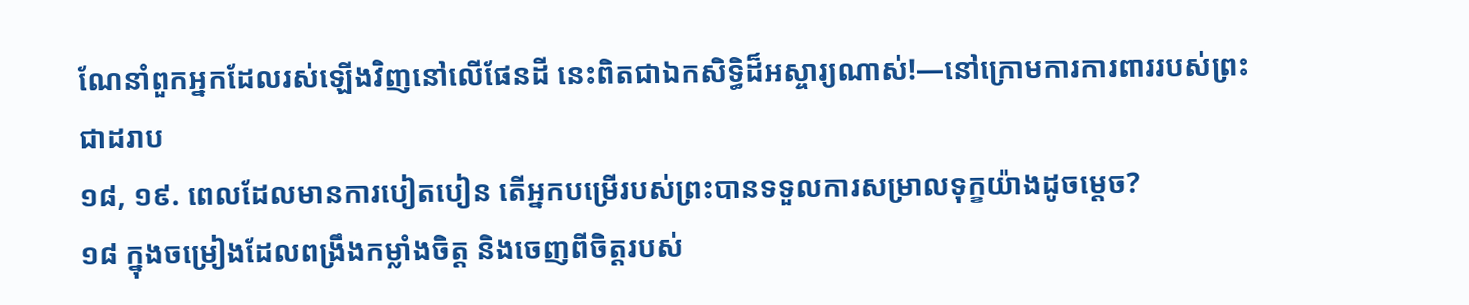ណែនាំពួកអ្នកដែលរស់ឡើងវិញនៅលើផែនដី នេះពិតជាឯកសិទ្ធិដ៏អស្ចារ្យណាស់!—នៅក្រោមការការពាររបស់ព្រះជាដរាប
១៨, ១៩. ពេលដែលមានការបៀតបៀន តើអ្នកបម្រើរបស់ព្រះបានទទួលការសម្រាលទុក្ខយ៉ាងដូចម្ដេច?
១៨ ក្នុងចម្រៀងដែលពង្រឹងកម្លាំងចិត្ត និងចេញពីចិត្តរបស់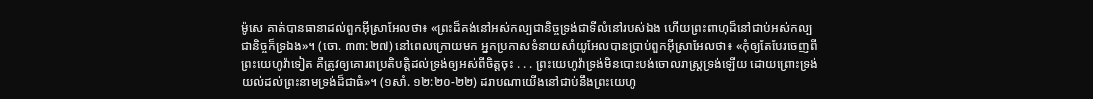ម៉ូសេ គាត់បានធានាដល់ពួកអ៊ីស្រាអែលថា៖ «ព្រះដ៏គង់នៅអស់កល្បជានិច្ចទ្រង់ជាទីលំនៅរបស់ឯង ហើយព្រះពាហុដ៏នៅជាប់អស់កល្បជានិច្ចក៏ទ្រឯង»។ (ចោ. ៣៣:២៧) នៅពេលក្រោយមក អ្នកប្រកាសទំនាយសាំយូអែលបានប្រាប់ពួកអ៊ីស្រាអែលថា៖ «កុំឲ្យតែបែរចេញពីព្រះយេហូវ៉ាទៀត គឺត្រូវឲ្យគោរពប្រតិបត្ដិដល់ទ្រង់ឲ្យអស់ពីចិត្តចុះ . . . ព្រះយេហូវ៉ាទ្រង់មិនបោះបង់ចោលរាស្ត្រទ្រង់ឡើយ ដោយព្រោះទ្រង់យល់ដល់ព្រះនាមទ្រង់ដ៏ជាធំ»។ (១សាំ. ១២:២០-២២) ដរាបណាយើងនៅជាប់នឹងព្រះយេហូ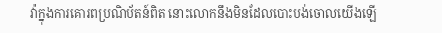វ៉ាក្នុងការគោរពប្រណិប័តន៍ពិត នោះលោកនឹងមិនដែលបោះបង់ចោលយើងឡើ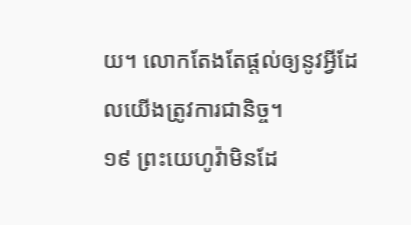យ។ លោកតែងតែផ្ដល់ឲ្យនូវអ្វីដែលយើងត្រូវការជានិច្ច។
១៩ ព្រះយេហូវ៉ាមិនដែ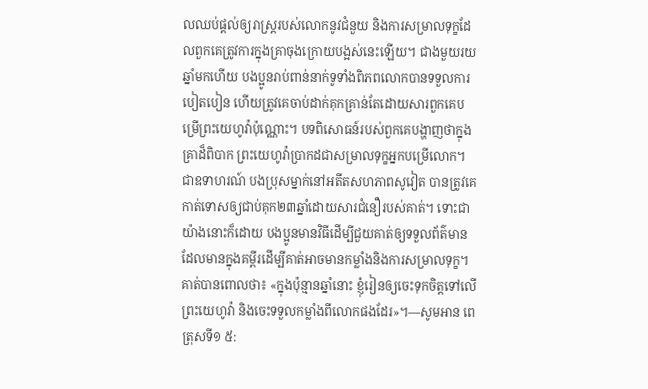លឈប់ផ្ដល់ឲ្យរាស្ត្ររបស់លោកនូវជំនួយ និងការសម្រាលទុក្ខដែលពួកគេត្រូវការក្នុងគ្រាចុងក្រោយបង្អស់នេះឡើយ។ ជាងមួយរយឆ្នាំមកហើយ បងប្អូនរាប់ពាន់នាក់ទូទាំងពិភពលោកបានទទួលការបៀតបៀន ហើយត្រូវគេចាប់ដាក់គុកគ្រាន់តែដោយសារពួកគេបម្រើព្រះយេហូវ៉ាប៉ុណ្ណោះ។ បទពិសោធន៍របស់ពួកគេបង្ហាញថាក្នុងគ្រាដ៏ពិបាក ព្រះយេហូវ៉ាប្រាកដជាសម្រាលទុក្ខអ្នកបម្រើលោក។ ជាឧទាហរណ៍ បងប្រុសម្នាក់នៅអតីតសហភាពសូវៀត បានត្រូវគេកាត់ទោសឲ្យជាប់គុក២៣ឆ្នាំដោយសារជំនឿរបស់គាត់។ ទោះជាយ៉ាងនោះក៏ដោយ បងប្អូនមានវិធីដើម្បីជួយគាត់ឲ្យទទួលព័ត៌មានដែលមានក្នុងគម្ពីរដើម្បីគាត់អាចមានកម្លាំងនិងការសម្រាលទុក្ខ។ គាត់បានពោលថា៖ «ក្នុងប៉ុន្មានឆ្នាំនោះ ខ្ញុំរៀនឲ្យចេះទុកចិត្តទៅលើព្រះយេហូវ៉ា និងចេះទទួលកម្លាំងពីលោកផងដែរ»។—សូមអាន ពេត្រុសទី១ ៥: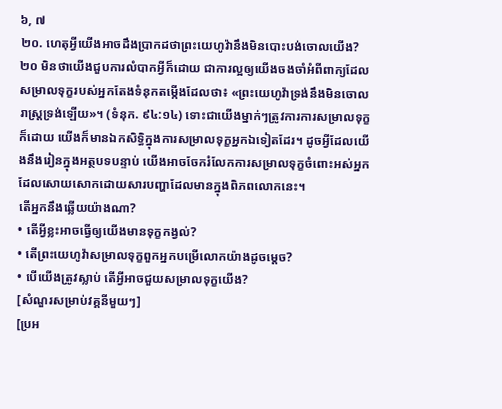៦, ៧
២០. ហេតុអ្វីយើងអាចដឹងប្រាកដថាព្រះយេហូវ៉ានឹងមិនបោះបង់ចោលយើង?
២០ មិនថាយើងជួបការលំបាកអ្វីក៏ដោយ ជាការល្អឲ្យយើងចងចាំអំពីពាក្យដែលសម្រាលទុក្ខរបស់អ្នកតែងទំនុកតម្កើងដែលថា៖ «ព្រះយេហូវ៉ាទ្រង់នឹងមិនចោលរាស្ត្រទ្រង់ឡើយ»។ (ទំនុក. ៩៤:១៤) ទោះជាយើងម្នាក់ៗត្រូវការការសម្រាលទុក្ខក៏ដោយ យើងក៏មានឯកសិទ្ធិក្នុងការសម្រាលទុក្ខអ្នកឯទៀតដែរ។ ដូចអ្វីដែលយើងនឹងរៀនក្នុងអត្ថបទបន្ទាប់ យើងអាចចែករំលែកការសម្រាលទុក្ខចំពោះអស់អ្នកដែលសោយសោកដោយសារបញ្ហាដែលមានក្នុងពិភពលោកនេះ។
តើអ្នកនឹងឆ្លើយយ៉ាងណា?
• តើអ្វីខ្លះអាចធ្វើឲ្យយើងមានទុក្ខកង្វល់?
• តើព្រះយេហូវ៉ាសម្រាលទុក្ខពួកអ្នកបម្រើលោកយ៉ាងដូចម្ដេច?
• បើយើងត្រូវស្លាប់ តើអ្វីអាចជួយសម្រាលទុក្ខយើង?
[សំណួរសម្រាប់វគ្គនីមួយៗ]
[ប្រអ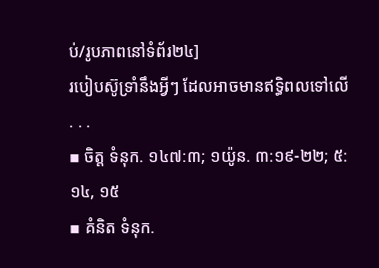ប់/រូបភាពនៅទំព័រ២៤]
របៀបស៊ូទ្រាំនឹងអ្វីៗ ដែលអាចមានឥទ្ធិពលទៅលើ . . .
▪ ចិត្ត ទំនុក. ១៤៧:៣; ១យ៉ូន. ៣:១៩-២២; ៥:១៤, ១៥
▪ គំនិត ទំនុក.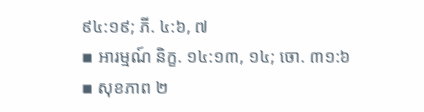៩៤:១៩; ភី. ៤:៦, ៧
▪ អារម្មណ៍ និក្ខ. ១៤:១៣, ១៤; ចោ. ៣១:៦
▪ សុខភាព ២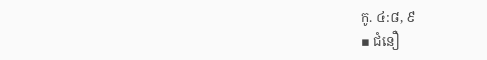កូ. ៤:៨, ៩
▪ ជំនឿ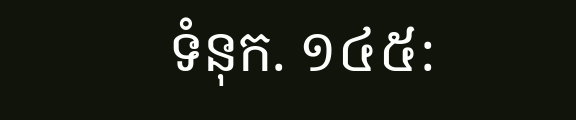ទំនុក. ១៤៥: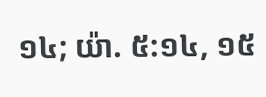១៤; យ៉ា. ៥:១៤, ១៥